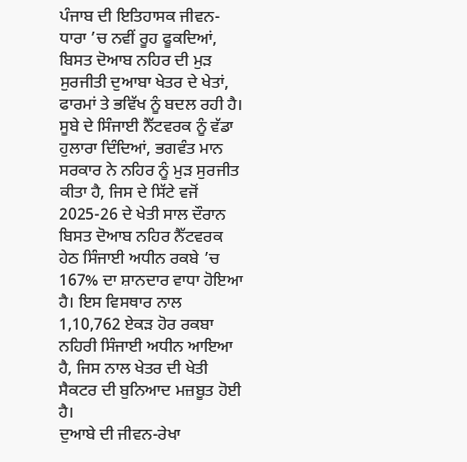ਪੰਜਾਬ ਦੀ ਇਤਿਹਾਸਕ ਜੀਵਨ-ਧਾਰਾ ’ਚ ਨਵੀਂ ਰੂਹ ਫੂਕਦਿਆਂ, ਬਿਸਤ ਦੋਆਬ ਨਹਿਰ ਦੀ ਮੁੜ ਸੁਰਜੀਤੀ ਦੁਆਬਾ ਖੇਤਰ ਦੇ ਖੇਤਾਂ, ਫਾਰਮਾਂ ਤੇ ਭਵਿੱਖ ਨੂੰ ਬਦਲ ਰਹੀ ਹੈ। ਸੂਬੇ ਦੇ ਸਿੰਜਾਈ ਨੈੱਟਵਰਕ ਨੂੰ ਵੱਡਾ ਹੁਲਾਰਾ ਦਿੰਦਿਆਂ, ਭਗਵੰਤ ਮਾਨ ਸਰਕਾਰ ਨੇ ਨਹਿਰ ਨੂੰ ਮੁੜ ਸੁਰਜੀਤ ਕੀਤਾ ਹੈ, ਜਿਸ ਦੇ ਸਿੱਟੇ ਵਜੋਂ 2025-26 ਦੇ ਖੇਤੀ ਸਾਲ ਦੌਰਾਨ ਬਿਸਤ ਦੋਆਬ ਨਹਿਰ ਨੈੱਟਵਰਕ ਹੇਠ ਸਿੰਜਾਈ ਅਧੀਨ ਰਕਬੇ ’ਚ 167% ਦਾ ਸ਼ਾਨਦਾਰ ਵਾਧਾ ਹੋਇਆ ਹੈ। ਇਸ ਵਿਸਥਾਰ ਨਾਲ 1,10,762 ਏਕੜ ਹੋਰ ਰਕਬਾ ਨਹਿਰੀ ਸਿੰਜਾਈ ਅਧੀਨ ਆਇਆ ਹੈ, ਜਿਸ ਨਾਲ ਖੇਤਰ ਦੀ ਖੇਤੀ ਸੈਕਟਰ ਦੀ ਬੁਨਿਆਦ ਮਜ਼ਬੂਤ ਹੋਈ ਹੈ।
ਦੁਆਬੇ ਦੀ ਜੀਵਨ-ਰੇਖਾ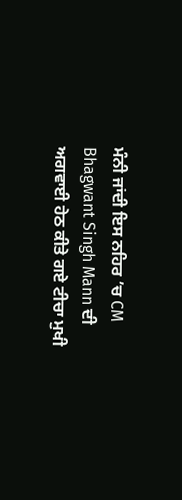ਮੰਨੀ ਜਾਂਦੀ ਇਸ ਨਹਿਰ ’ਚ CM Bhagwant Singh Mann ਦੀ ਅਗਵਾਈ ਹੇਠ ਕੀਤੇ ਗਏ ਟੀਚਾ ਮੁਖੀ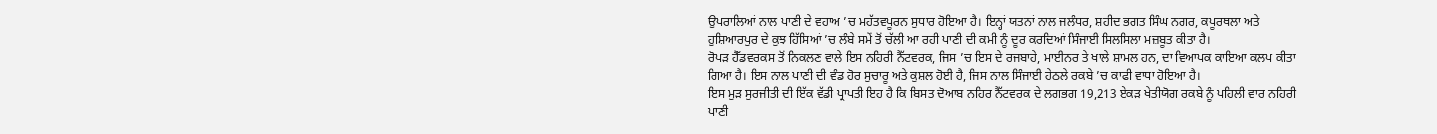ਉਪਰਾਲਿਆਂ ਨਾਲ ਪਾਣੀ ਦੇ ਵਹਾਅ ’ਚ ਮਹੱਤਵਪੂਰਨ ਸੁਧਾਰ ਹੋਇਆ ਹੈ। ਇਨ੍ਹਾਂ ਯਤਨਾਂ ਨਾਲ ਜਲੰਧਰ, ਸ਼ਹੀਦ ਭਗਤ ਸਿੰਘ ਨਗਰ, ਕਪੂਰਥਲਾ ਅਤੇ ਹੁਸ਼ਿਆਰਪੁਰ ਦੇ ਕੁਝ ਹਿੱਸਿਆਂ ’ਚ ਲੰਬੇ ਸਮੇਂ ਤੋਂ ਚੱਲੀ ਆ ਰਹੀ ਪਾਣੀ ਦੀ ਕਮੀ ਨੂੰ ਦੂਰ ਕਰਦਿਆਂ ਸਿੰਜਾਈ ਸਿਲਸਿਲਾ ਮਜ਼ਬੂਤ ਕੀਤਾ ਹੈ।
ਰੋਪੜ ਹੈੱਡਵਰਕਸ ਤੋਂ ਨਿਕਲਣ ਵਾਲੇ ਇਸ ਨਹਿਰੀ ਨੈੱਟਵਰਕ, ਜਿਸ ’ਚ ਇਸ ਦੇ ਰਜਬਾਹੇ, ਮਾਈਨਰ ਤੇ ਖਾਲੇ ਸ਼ਾਮਲ ਹਨ, ਦਾ ਵਿਆਪਕ ਕਾਇਆ ਕਲਪ ਕੀਤਾ ਗਿਆ ਹੈ। ਇਸ ਨਾਲ ਪਾਣੀ ਦੀ ਵੰਡ ਹੋਰ ਸੁਚਾਰੂ ਅਤੇ ਕੁਸ਼ਲ ਹੋਈ ਹੈ, ਜਿਸ ਨਾਲ ਸਿੰਜਾਈ ਹੇਠਲੇ ਰਕਬੇ ’ਚ ਕਾਫੀ ਵਾਧਾ ਹੋਇਆ ਹੈ।
ਇਸ ਮੁੜ ਸੁਰਜੀਤੀ ਦੀ ਇੱਕ ਵੱਡੀ ਪ੍ਰਾਪਤੀ ਇਹ ਹੈ ਕਿ ਬਿਸਤ ਦੋਆਬ ਨਹਿਰ ਨੈੱਟਵਰਕ ਦੇ ਲਗਭਗ 19,213 ਏਕੜ ਖੇਤੀਯੋਗ ਰਕਬੇ ਨੂੰ ਪਹਿਲੀ ਵਾਰ ਨਹਿਰੀ ਪਾਣੀ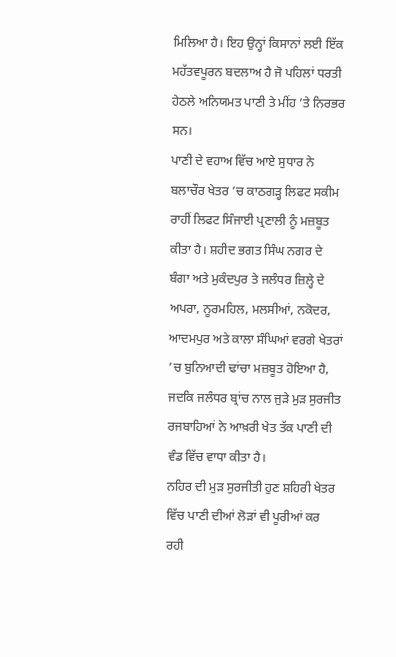ਮਿਲਿਆ ਹੈ। ਇਹ ਉਨ੍ਹਾਂ ਕਿਸਾਨਾਂ ਲਈ ਇੱਕ ਮਹੱਤਵਪੂਰਨ ਬਦਲਾਅ ਹੈ ਜੋ ਪਹਿਲਾਂ ਧਰਤੀ ਹੇਠਲੇ ਅਨਿਯਮਤ ਪਾਣੀ ਤੇ ਮੀਂਹ ’ਤੇ ਨਿਰਭਰ ਸਨ।
ਪਾਣੀ ਦੇ ਵਹਾਅ ਵਿੱਚ ਆਏ ਸੁਧਾਰ ਨੇ ਬਲਾਚੌਰ ਖੇਤਰ ’ਚ ਕਾਠਗੜ੍ਹ ਲਿਫਟ ਸਕੀਮ ਰਾਹੀਂ ਲਿਫਟ ਸਿੰਜਾਈ ਪ੍ਰਣਾਲੀ ਨੂੰ ਮਜ਼ਬੂਤ ਕੀਤਾ ਹੈ। ਸ਼ਹੀਦ ਭਗਤ ਸਿੰਘ ਨਗਰ ਦੇ ਬੰਗਾ ਅਤੇ ਮੁਕੰਦਪੁਰ ਤੇ ਜਲੰਧਰ ਜ਼ਿਲ੍ਹੇ ਦੇ ਅਪਰਾ, ਨੂਰਮਹਿਲ, ਮਲਸੀਆਂ, ਨਕੋਦਰ, ਆਦਮਪੁਰ ਅਤੇ ਕਾਲਾ ਸੰਘਿਆਂ ਵਰਗੇ ਖੇਤਰਾਂ ’ਚ ਬੁਨਿਆਦੀ ਢਾਂਚਾ ਮਜ਼ਬੂਤ ਹੋਇਆ ਹੈ, ਜਦਕਿ ਜਲੰਧਰ ਬ੍ਰਾਂਚ ਨਾਲ ਜੁੜੇ ਮੁੜ ਸੁਰਜੀਤ ਰਜਬਾਹਿਆਂ ਨੇ ਆਖ਼ਰੀ ਖੇਤ ਤੱਕ ਪਾਣੀ ਦੀ ਵੰਡ ਵਿੱਚ ਵਾਧਾ ਕੀਤਾ ਹੈ।
ਨਹਿਰ ਦੀ ਮੁੜ ਸੁਰਜੀਤੀ ਹੁਣ ਸ਼ਹਿਰੀ ਖੇਤਰ ਵਿੱਚ ਪਾਣੀ ਦੀਆਂ ਲੋੜਾਂ ਵੀ ਪੂਰੀਆਂ ਕਰ ਰਹੀ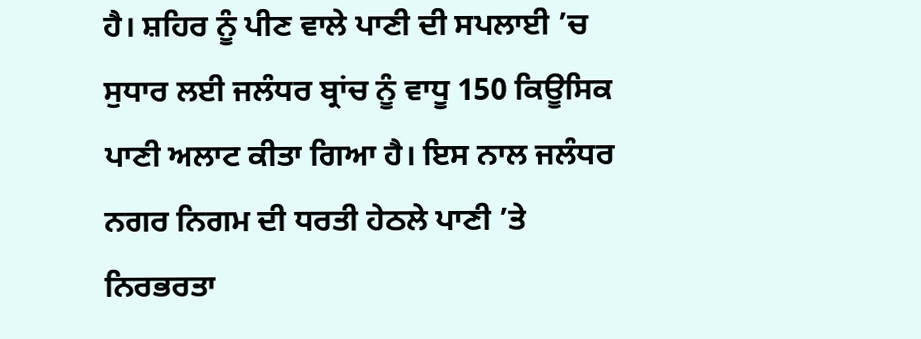ਹੈ। ਸ਼ਹਿਰ ਨੂੰ ਪੀਣ ਵਾਲੇ ਪਾਣੀ ਦੀ ਸਪਲਾਈ ’ਚ ਸੁਧਾਰ ਲਈ ਜਲੰਧਰ ਬ੍ਰਾਂਚ ਨੂੰ ਵਾਧੂ 150 ਕਿਊਸਿਕ ਪਾਣੀ ਅਲਾਟ ਕੀਤਾ ਗਿਆ ਹੈ। ਇਸ ਨਾਲ ਜਲੰਧਰ ਨਗਰ ਨਿਗਮ ਦੀ ਧਰਤੀ ਹੇਠਲੇ ਪਾਣੀ ’ਤੇ ਨਿਰਭਰਤਾ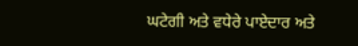ਘਟੇਗੀ ਅਤੇ ਵਧੇਰੇ ਪਾਏਦਾਰ ਅਤੇ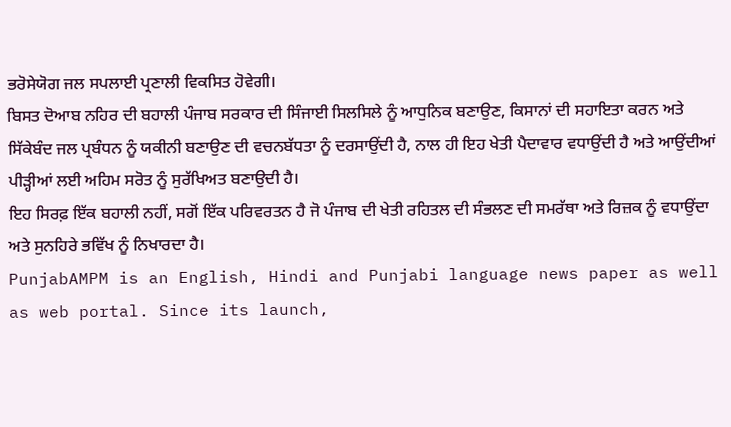ਭਰੋਸੇਯੋਗ ਜਲ ਸਪਲਾਈ ਪ੍ਰਣਾਲੀ ਵਿਕਸਿਤ ਹੋਵੇਗੀ।
ਬਿਸਤ ਦੋਆਬ ਨਹਿਰ ਦੀ ਬਹਾਲੀ ਪੰਜਾਬ ਸਰਕਾਰ ਦੀ ਸਿੰਜਾਈ ਸਿਲਸਿਲੇ ਨੂੰ ਆਧੁਨਿਕ ਬਣਾਉਣ, ਕਿਸਾਨਾਂ ਦੀ ਸਹਾਇਤਾ ਕਰਨ ਅਤੇ ਸਿੱਕੇਬੰਦ ਜਲ ਪ੍ਰਬੰਧਨ ਨੂੰ ਯਕੀਨੀ ਬਣਾਉਣ ਦੀ ਵਚਨਬੱਧਤਾ ਨੂੰ ਦਰਸਾਉਂਦੀ ਹੈ, ਨਾਲ ਹੀ ਇਹ ਖੇਤੀ ਪੈਦਾਵਾਰ ਵਧਾਉਂਦੀ ਹੈ ਅਤੇ ਆਉਂਦੀਆਂ ਪੀੜ੍ਹੀਆਂ ਲਈ ਅਹਿਮ ਸਰੋਤ ਨੂੰ ਸੁਰੱਖਿਅਤ ਬਣਾਉਦੀ ਹੈ।
ਇਹ ਸਿਰਫ਼ ਇੱਕ ਬਹਾਲੀ ਨਹੀਂ, ਸਗੋਂ ਇੱਕ ਪਰਿਵਰਤਨ ਹੈ ਜੋ ਪੰਜਾਬ ਦੀ ਖੇਤੀ ਰਹਿਤਲ ਦੀ ਸੰਭਲਣ ਦੀ ਸਮਰੱਥਾ ਅਤੇ ਰਿਜ਼ਕ ਨੂੰ ਵਧਾਉਂਦਾ ਅਤੇ ਸੁਨਹਿਰੇ ਭਵਿੱਖ ਨੂੰ ਨਿਖਾਰਦਾ ਹੈ।
PunjabAMPM is an English, Hindi and Punjabi language news paper as well as web portal. Since its launch,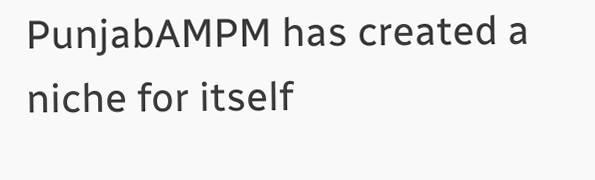PunjabAMPM has created a niche for itself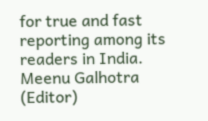for true and fast reporting among its readers in India.
Meenu Galhotra (Editor)